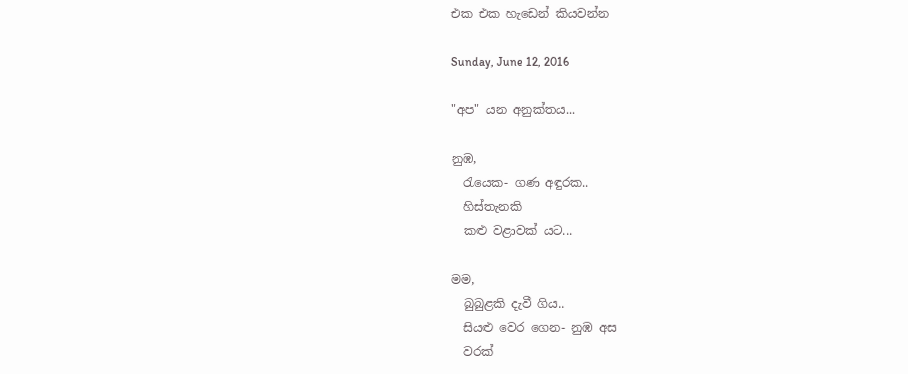එක එක හැඩෙන් කියවන්න

Sunday, June 12, 2016

"අප" යන අනුක්තය...

නුඹ,
  රැයෙක- ගණ අඳුරක..
  හිස්තැනකි
  කළු වළාවක් යට...

මම,
  බුබුළකි දැවී ගිය..
  සියළු වෙර ගෙන- නුඹ අස
  වරක්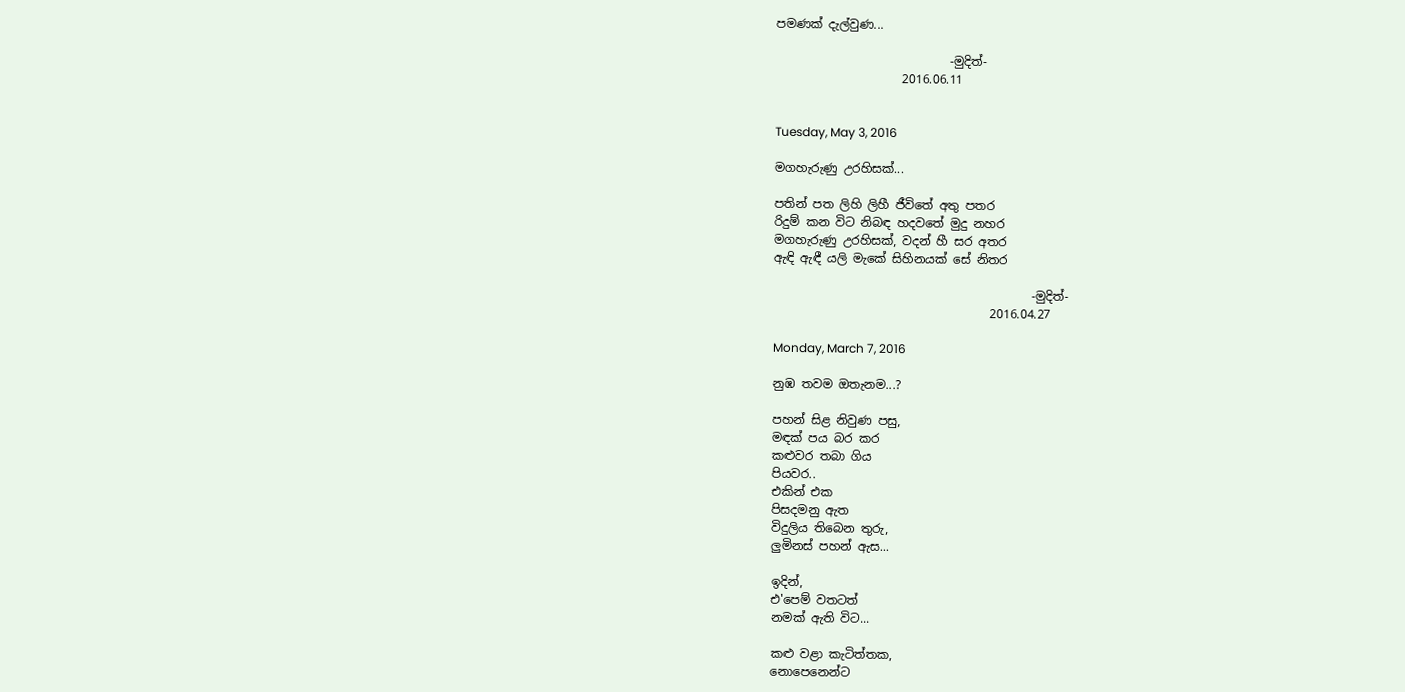පමණක් දැල්වුණ...

                             -මුදිත්-
                     2016.06.11


Tuesday, May 3, 2016

මගහැරුණු උරහිසක්...

පතින් පත ලිහි ලිහී ජීවිතේ අතු පතර
රිදුම් කන විට නිබඳ හදවතේ මුදු නහර
මගහැරුණු උරහිසක්, වදන් හී සර අතර
ඇඳි ඇඳී යලි මැකේ සිහිනයක් සේ නිතර

                                           -මුදිත්-
                                    2016.04.27

Monday, March 7, 2016

නුඹ තවම ඔතැනම...?

පහන් සිළ නිවුණ පසු,
මඳක් පය බර කර
කළුවර තබා ගිය
පියවර..
එකින් එක
පිසදමනු ඇත
විදුලිය තිබෙන තුරු,
ලුමිනස් පහන් ඇස...

ඉදින්,
එ'පෙම් වතටත්
නමක් ඇති විට...

කළු වළා කැටිත්තක,
නොපෙනෙන්ට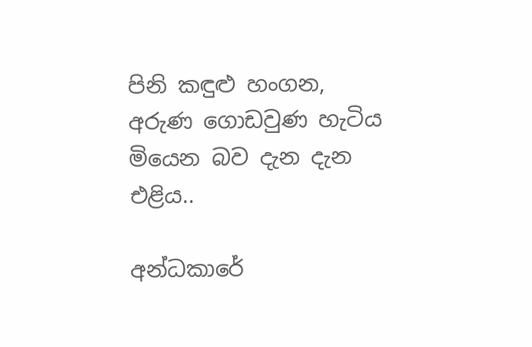පිනි කඳුළු හංගන,
අරුණ ගොඩවුණ හැටිය
මියෙන බව දැන දැන
එළිය..

අන්ධකාරේ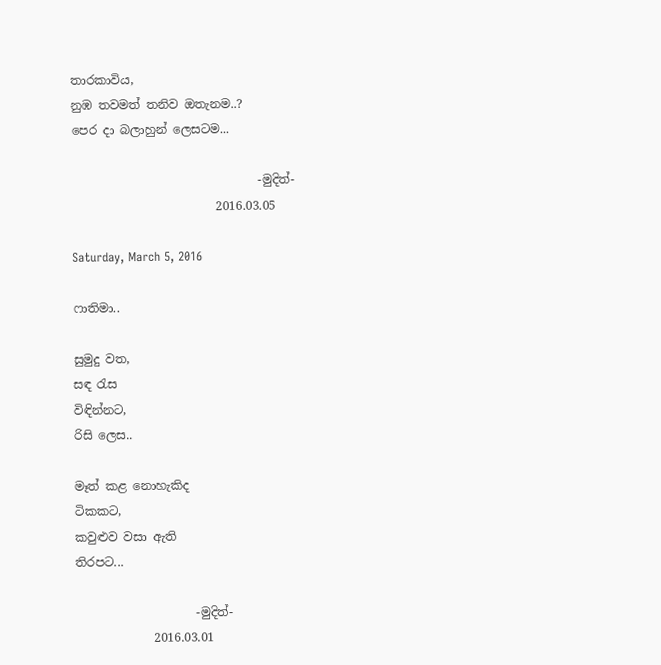තාරකාවිය,
නුඹ තවමත් තනිව ඔතැනම..?
පෙර දා බලාහුන් ලෙසටම...

                               -මුදිත්-
                        2016.03.05

Saturday, March 5, 2016

ෆාතිමා..

සුමුදු වත,
සඳ රැස
විඳින්නට,
රිසි ලෙස..

මෑත් කළ නොහැකිද
ටිකකට,
කවුළුව වසා ඇති
තිරපට...

                    -මුදිත්-
             2016.03.01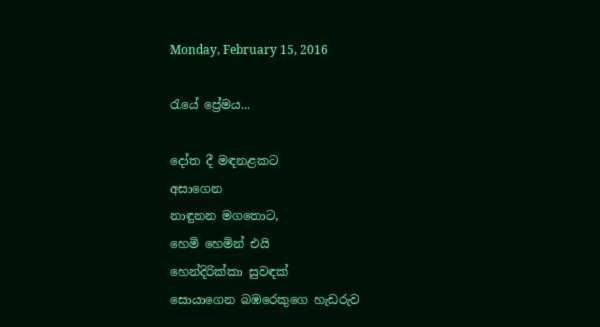Monday, February 15, 2016

රැයේ ප්‍රේමය...

දෝත දී මඳනළකට
අසාගෙන
නාඳුනන මගතොට,
හෙමි හෙමින් එයි
හෙන්දිරික්කා සුවඳක්
සොයාගෙන බඹරෙකුගෙ හැඩරුව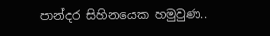පාන්දර සිහිනයෙක හමුවුණ..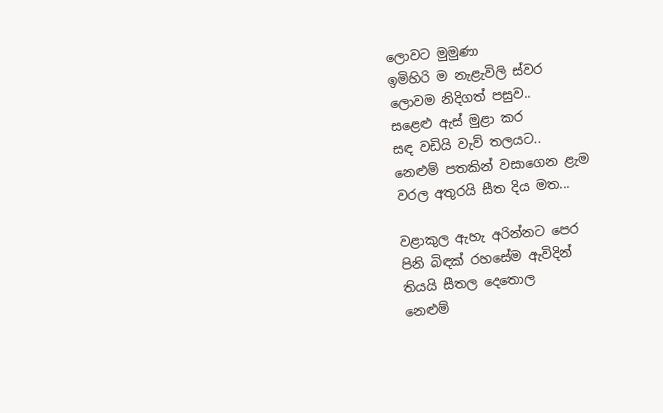ලොවට මුමුණා
ඉමිහිරි ම නැළැවිලි ස්වර
ලොවම නිදිගත් පසුව..
සළෙළු ඇස් මුළා කර
සඳ වඩියි වැව් තලයට..
නෙළුම් පතකින් වසාගෙන ළැම
වරල අතුරයි සීත දිය මත...

වළාකුල ඇහැ අරින්නට පෙර
පිනි බිඳක් රහසේම ඇවිදින්
තියයි සීතල දෙතොල
නෙළුම්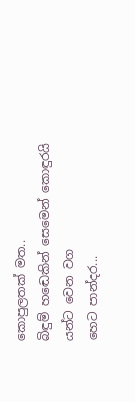කොපුලතක් මත..
බිඳුම් හඬෙකින් සෙමෙන් කොඳුරයි
යන්ට වෙන වග
හෙට පාන්දර...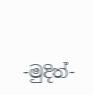-මුදිත්-